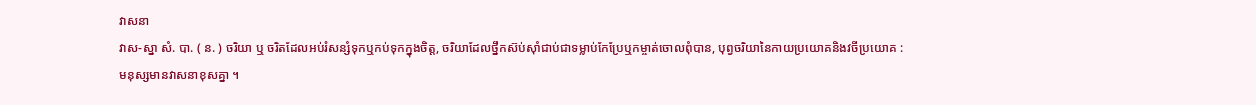វាសនា
វាស-ស្នា សំ. បា. ( ន. ) ចរិយា ឬ ចរិតដែលអប់រំសន្សំទុកឬកប់ទុកក្នុងចិត្ត, ចរិយាដែលថ្នឹកស៊ប់ស៊ាំជាប់ជាទម្លាប់កែប្រែឬកម្ចាត់ចោលពុំបាន, បុព្វចរិយានៃកាយប្រយោគនិងវចីប្រយោគ : មនុស្សមានវាសនាខុសគ្នា ។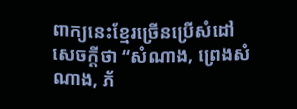ពាក្យនេះខ្មែរច្រើនប្រើសំដៅសេចក្ដីថា “សំណាង, ព្រេងសំណាង, ភ័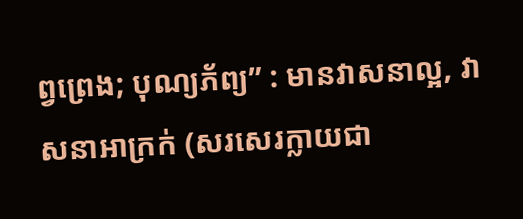ព្វព្រេង; បុណ្យភ័ព្យ” : មានវាសនាល្អ, វាសនាអាក្រក់ (សរសេរក្លាយជា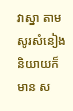វាស្នា តាមសូរសំនៀងនិយាយក៏មាន ស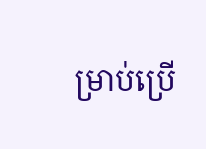ម្រាប់ប្រើ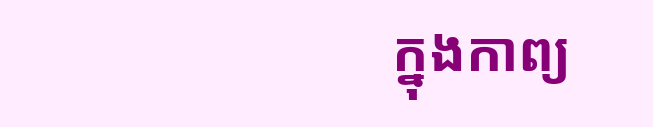ក្នុងកាព្យ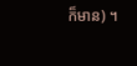ក៏មាន) ។